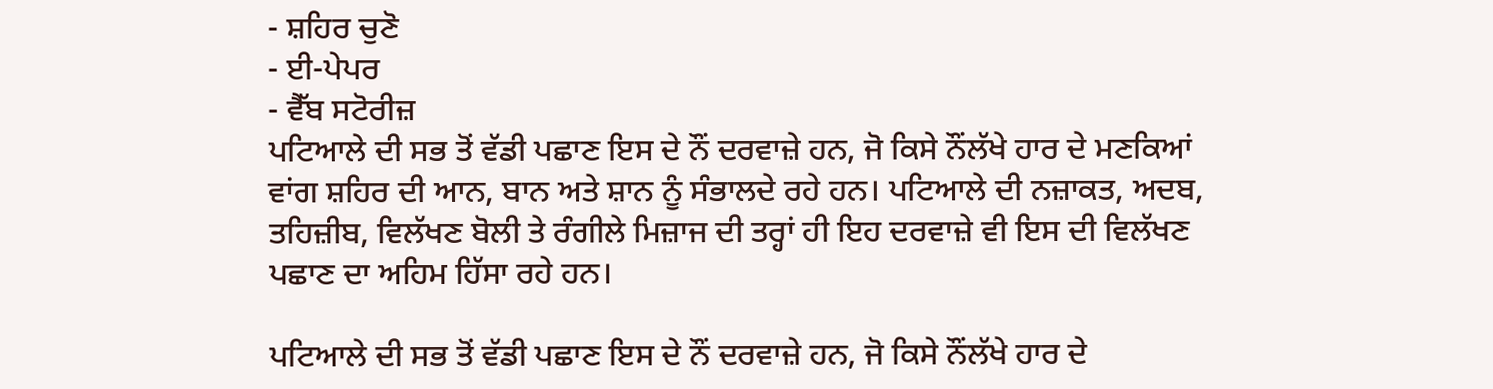- ਸ਼ਹਿਰ ਚੁਣੋ
- ਈ-ਪੇਪਰ
- ਵੈੱਬ ਸਟੋਰੀਜ਼
ਪਟਿਆਲੇ ਦੀ ਸਭ ਤੋਂ ਵੱਡੀ ਪਛਾਣ ਇਸ ਦੇ ਨੌਂ ਦਰਵਾਜ਼ੇ ਹਨ, ਜੋ ਕਿਸੇ ਨੌਂਲੱਖੇ ਹਾਰ ਦੇ ਮਣਕਿਆਂ ਵਾਂਗ ਸ਼ਹਿਰ ਦੀ ਆਨ, ਬਾਨ ਅਤੇ ਸ਼ਾਨ ਨੂੰ ਸੰਭਾਲਦੇ ਰਹੇ ਹਨ। ਪਟਿਆਲੇ ਦੀ ਨਜ਼ਾਕਤ, ਅਦਬ, ਤਹਿਜ਼ੀਬ, ਵਿਲੱਖਣ ਬੋਲੀ ਤੇ ਰੰਗੀਲੇ ਮਿਜ਼ਾਜ ਦੀ ਤਰ੍ਹਾਂ ਹੀ ਇਹ ਦਰਵਾਜ਼ੇ ਵੀ ਇਸ ਦੀ ਵਿਲੱਖਣ ਪਛਾਣ ਦਾ ਅਹਿਮ ਹਿੱਸਾ ਰਹੇ ਹਨ।

ਪਟਿਆਲੇ ਦੀ ਸਭ ਤੋਂ ਵੱਡੀ ਪਛਾਣ ਇਸ ਦੇ ਨੌਂ ਦਰਵਾਜ਼ੇ ਹਨ, ਜੋ ਕਿਸੇ ਨੌਂਲੱਖੇ ਹਾਰ ਦੇ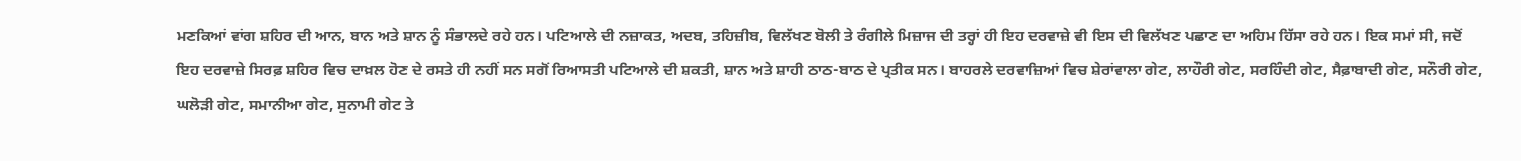ਮਣਕਿਆਂ ਵਾਂਗ ਸ਼ਹਿਰ ਦੀ ਆਨ, ਬਾਨ ਅਤੇ ਸ਼ਾਨ ਨੂੰ ਸੰਭਾਲਦੇ ਰਹੇ ਹਨ। ਪਟਿਆਲੇ ਦੀ ਨਜ਼ਾਕਤ, ਅਦਬ, ਤਹਿਜ਼ੀਬ, ਵਿਲੱਖਣ ਬੋਲੀ ਤੇ ਰੰਗੀਲੇ ਮਿਜ਼ਾਜ ਦੀ ਤਰ੍ਹਾਂ ਹੀ ਇਹ ਦਰਵਾਜ਼ੇ ਵੀ ਇਸ ਦੀ ਵਿਲੱਖਣ ਪਛਾਣ ਦਾ ਅਹਿਮ ਹਿੱਸਾ ਰਹੇ ਹਨ। ਇਕ ਸਮਾਂ ਸੀ, ਜਦੋਂ ਇਹ ਦਰਵਾਜ਼ੇ ਸਿਰਫ਼ ਸ਼ਹਿਰ ਵਿਚ ਦਾਖ਼ਲ ਹੋਣ ਦੇ ਰਸਤੇ ਹੀ ਨਹੀਂ ਸਨ ਸਗੋਂ ਰਿਆਸਤੀ ਪਟਿਆਲੇ ਦੀ ਸ਼ਕਤੀ, ਸ਼ਾਨ ਅਤੇ ਸ਼ਾਹੀ ਠਾਠ-ਬਾਠ ਦੇ ਪ੍ਰਤੀਕ ਸਨ। ਬਾਹਰਲੇ ਦਰਵਾਜ਼ਿਆਂ ਵਿਚ ਸ਼ੇਰਾਂਵਾਲਾ ਗੇਟ, ਲਾਹੌਰੀ ਗੇਟ, ਸਰਹਿੰਦੀ ਗੇਟ, ਸੈਫ਼ਾਬਾਦੀ ਗੇਟ, ਸਨੌਰੀ ਗੇਟ, ਘਲੋੜੀ ਗੇਟ, ਸਮਾਨੀਆ ਗੇਟ, ਸੁਨਾਮੀ ਗੇਟ ਤੇ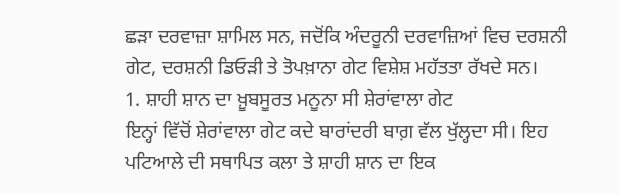ਛੜਾ ਦਰਵਾਜ਼ਾ ਸ਼ਾਮਿਲ ਸਨ, ਜਦੋਂਕਿ ਅੰਦਰੂਨੀ ਦਰਵਾਜ਼ਿਆਂ ਵਿਚ ਦਰਸ਼ਨੀ ਗੇਟ, ਦਰਸ਼ਨੀ ਡਿਓੜੀ ਤੇ ਤੋਪਖ਼ਾਨਾ ਗੇਟ ਵਿਸ਼ੇਸ਼ ਮਹੱਤਤਾ ਰੱਖਦੇ ਸਨ।
1. ਸ਼ਾਹੀ ਸ਼ਾਨ ਦਾ ਖ਼ੂਬਸੂਰਤ ਮਨੂਨਾ ਸੀ ਸ਼ੇਰਾਂਵਾਲਾ ਗੇਟ
ਇਨ੍ਹਾਂ ਵਿੱਚੋਂ ਸ਼ੇਰਾਂਵਾਲਾ ਗੇਟ ਕਦੇ ਬਾਰਾਂਦਰੀ ਬਾਗ਼ ਵੱਲ ਖੁੱਲ੍ਹਦਾ ਸੀ। ਇਹ ਪਟਿਆਲੇ ਦੀ ਸਥਾਪਿਤ ਕਲਾ ਤੇ ਸ਼ਾਹੀ ਸ਼ਾਨ ਦਾ ਇਕ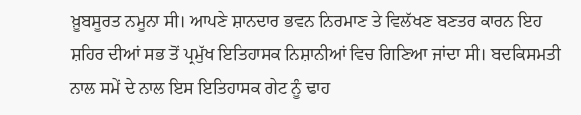ਖ਼ੂਬਸੂਰਤ ਨਮੂਨਾ ਸੀ। ਆਪਣੇ ਸ਼ਾਨਦਾਰ ਭਵਨ ਨਿਰਮਾਣ ਤੇ ਵਿਲੱਖਣ ਬਣਤਰ ਕਾਰਨ ਇਹ ਸ਼ਹਿਰ ਦੀਆਂ ਸਭ ਤੋਂ ਪ੍ਰਮੁੱਖ ਇਤਿਹਾਸਕ ਨਿਸ਼ਾਨੀਆਂ ਵਿਚ ਗਿਣਿਆ ਜਾਂਦਾ ਸੀ। ਬਦਕਿਸਮਤੀ ਨਾਲ ਸਮੇਂ ਦੇ ਨਾਲ ਇਸ ਇਤਿਹਾਸਕ ਗੇਟ ਨੂੰ ਢਾਹ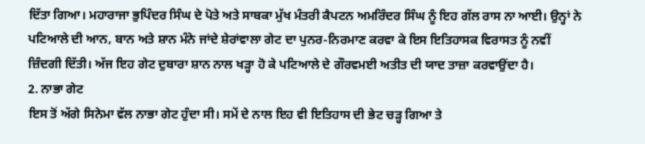ਦਿੱਤਾ ਗਿਆ। ਮਹਾਰਾਜਾ ਭੁਪਿੰਦਰ ਸਿੰਘ ਦੇ ਪੋਤੇ ਅਤੇ ਸਾਬਕਾ ਮੁੱਖ ਮੰਤਰੀ ਕੈਪਟਨ ਅਮਰਿੰਦਰ ਸਿੰਘ ਨੂੰ ਇਹ ਗੱਲ ਰਾਸ ਨਾ ਆਈ। ਉਨ੍ਹਾਂ ਨੇ ਪਟਿਆਲੇ ਦੀ ਆਨ, ਬਾਨ ਅਤੇ ਸ਼ਾਨ ਮੰਨੇ ਜਾਂਦੇ ਸ਼ੇਰਾਂਵਾਲਾ ਗੇਟ ਦਾ ਪੁਨਰ-ਨਿਰਮਾਣ ਕਰਵਾ ਕੇ ਇਸ ਇਤਿਹਾਸਕ ਵਿਰਾਸਤ ਨੂੰ ਨਵੀਂ ਜ਼ਿੰਦਗੀ ਦਿੱਤੀ। ਅੱਜ ਇਹ ਗੇਟ ਦੁਬਾਰਾ ਸ਼ਾਨ ਨਾਲ ਖੜ੍ਹਾ ਹੋ ਕੇ ਪਟਿਆਲੇ ਦੇ ਗੌਰਵਮਈ ਅਤੀਤ ਦੀ ਯਾਦ ਤਾਜ਼ਾ ਕਰਵਾਉਂਦਾ ਹੈ।
2. ਨਾਭਾ ਗੇਟ
ਇਸ ਤੋਂ ਅੱਗੇ ਸਿਨੇਮਾ ਵੱਲ ਨਾਭਾ ਗੇਟ ਹੁੰਦਾ ਸੀ। ਸਮੇਂ ਦੇ ਨਾਲ ਇਹ ਵੀ ਇਤਿਹਾਸ ਦੀ ਭੇਟ ਚੜ੍ਹ ਗਿਆ ਤੇ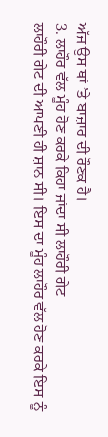ਅੱਜ ਉਸ ਥਾਂ ’ਤੇ ਬਾਜ਼ਾਰ ਦੀ ਰੌਣਕ ਹੈ।
3. ਲਾਹੌਰ ਵੱਲ ਮੂੰਹ ਹੋਣ ਕਰਕੇ ਕਿਹਾ ਜਾਂਦਾ ਸੀ ਲਾਹੌਰੀ ਗੇਟ
ਲਾਹੌਰੀ ਗੇਟ ਦੀ ਆਪਣੀ ਹੀ ਸ਼ਾਨ ਸੀ। ਇਸ ਦਾ ਮੂੰਹ ਲਾਹੌਰ ਵੱਲ ਹੋਣ ਕਰਕੇ ਇਸ ਨੂੰ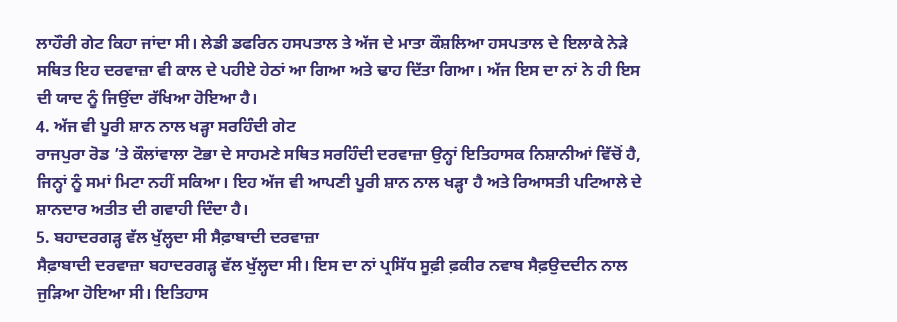ਲਾਹੌਰੀ ਗੇਟ ਕਿਹਾ ਜਾਂਦਾ ਸੀ। ਲੇਡੀ ਡਫਰਿਨ ਹਸਪਤਾਲ ਤੇ ਅੱਜ ਦੇ ਮਾਤਾ ਕੌਸ਼ਲਿਆ ਹਸਪਤਾਲ ਦੇ ਇਲਾਕੇ ਨੇੜੇ ਸਥਿਤ ਇਹ ਦਰਵਾਜ਼ਾ ਵੀ ਕਾਲ ਦੇ ਪਹੀਏ ਹੇਠਾਂ ਆ ਗਿਆ ਅਤੇ ਢਾਹ ਦਿੱਤਾ ਗਿਆ। ਅੱਜ ਇਸ ਦਾ ਨਾਂ ਨੇ ਹੀ ਇਸ ਦੀ ਯਾਦ ਨੂੰ ਜਿਉਂਦਾ ਰੱਖਿਆ ਹੋਇਆ ਹੈ।
4. ਅੱਜ ਵੀ ਪੂਰੀ ਸ਼ਾਨ ਨਾਲ ਖੜ੍ਹਾ ਸਰਹਿੰਦੀ ਗੇਟ
ਰਾਜਪੁਰਾ ਰੋਡ ’ਤੇ ਕੌਲਾਂਵਾਲਾ ਟੋਭਾ ਦੇ ਸਾਹਮਣੇ ਸਥਿਤ ਸਰਹਿੰਦੀ ਦਰਵਾਜ਼ਾ ਉਨ੍ਹਾਂ ਇਤਿਹਾਸਕ ਨਿਸ਼ਾਨੀਆਂ ਵਿੱਚੋਂ ਹੈ, ਜਿਨ੍ਹਾਂ ਨੂੰ ਸਮਾਂ ਮਿਟਾ ਨਹੀਂ ਸਕਿਆ। ਇਹ ਅੱਜ ਵੀ ਆਪਣੀ ਪੂਰੀ ਸ਼ਾਨ ਨਾਲ ਖੜ੍ਹਾ ਹੈ ਅਤੇ ਰਿਆਸਤੀ ਪਟਿਆਲੇ ਦੇ ਸ਼ਾਨਦਾਰ ਅਤੀਤ ਦੀ ਗਵਾਹੀ ਦਿੰਦਾ ਹੈ।
5. ਬਹਾਦਰਗੜ੍ਹ ਵੱਲ ਖੁੱਲ੍ਹਦਾ ਸੀ ਸੈਫ਼ਾਬਾਦੀ ਦਰਵਾਜ਼ਾ
ਸੈਫ਼ਾਬਾਦੀ ਦਰਵਾਜ਼ਾ ਬਹਾਦਰਗੜ੍ਹ ਵੱਲ ਖੁੱਲ੍ਹਦਾ ਸੀ। ਇਸ ਦਾ ਨਾਂ ਪ੍ਰਸਿੱਧ ਸੂਫ਼ੀ ਫ਼ਕੀਰ ਨਵਾਬ ਸੈਫ਼ਉਦਦੀਨ ਨਾਲ ਜੁੜਿਆ ਹੋਇਆ ਸੀ। ਇਤਿਹਾਸ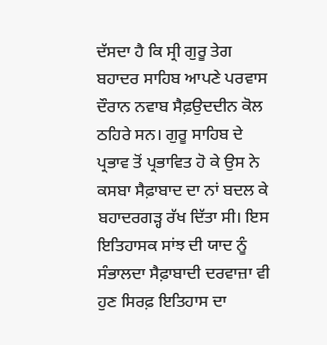ਦੱਸਦਾ ਹੈ ਕਿ ਸ੍ਰੀ ਗੁਰੂ ਤੇਗ ਬਹਾਦਰ ਸਾਹਿਬ ਆਪਣੇ ਪਰਵਾਸ ਦੌਰਾਨ ਨਵਾਬ ਸੈਫ਼ਉਦਦੀਨ ਕੋਲ ਠਹਿਰੇ ਸਨ। ਗੁਰੂ ਸਾਹਿਬ ਦੇ ਪ੍ਰਭਾਵ ਤੋਂ ਪ੍ਰਭਾਵਿਤ ਹੋ ਕੇ ਉਸ ਨੇ ਕਸਬਾ ਸੈਫ਼ਾਬਾਦ ਦਾ ਨਾਂ ਬਦਲ ਕੇ ਬਹਾਦਰਗੜ੍ਹ ਰੱਖ ਦਿੱਤਾ ਸੀ। ਇਸ ਇਤਿਹਾਸਕ ਸਾਂਝ ਦੀ ਯਾਦ ਨੂੰ ਸੰਭਾਲਦਾ ਸੈਫ਼ਾਬਾਦੀ ਦਰਵਾਜ਼ਾ ਵੀ ਹੁਣ ਸਿਰਫ਼ ਇਤਿਹਾਸ ਦਾ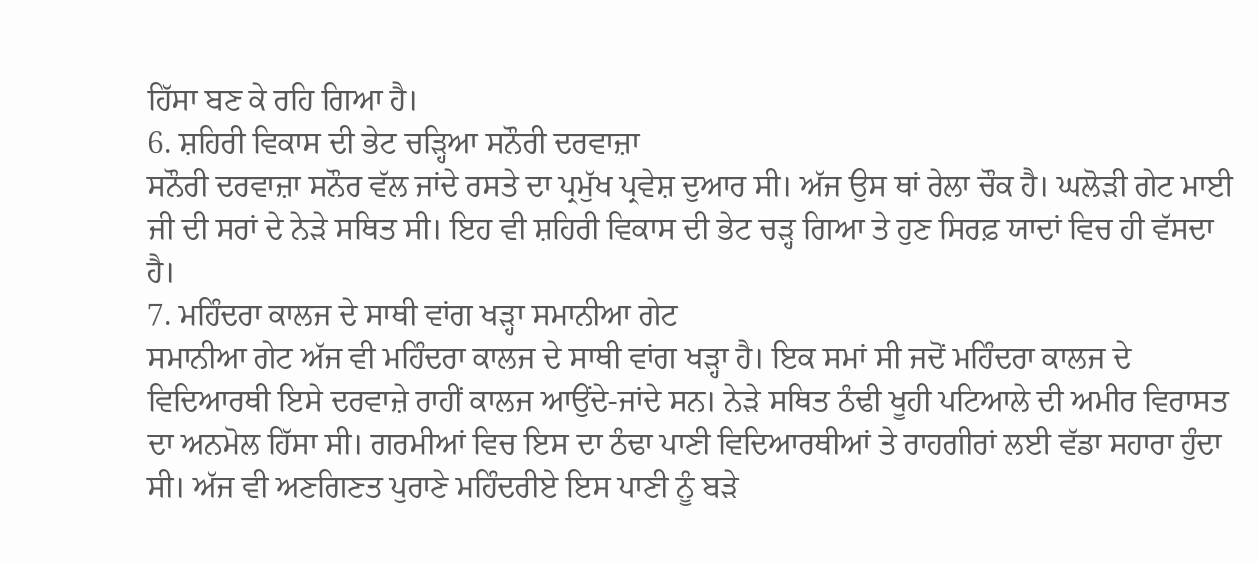ਹਿੱਸਾ ਬਣ ਕੇ ਰਹਿ ਗਿਆ ਹੈ।
6. ਸ਼ਹਿਰੀ ਵਿਕਾਸ ਦੀ ਭੇਟ ਚੜ੍ਹਿਆ ਸਨੌਰੀ ਦਰਵਾਜ਼ਾ
ਸਨੌਰੀ ਦਰਵਾਜ਼ਾ ਸਨੌਰ ਵੱਲ ਜਾਂਦੇ ਰਸਤੇ ਦਾ ਪ੍ਰਮੁੱਖ ਪ੍ਰਵੇਸ਼ ਦੁਆਰ ਸੀ। ਅੱਜ ਉਸ ਥਾਂ ਰੇਲਾ ਚੌਕ ਹੈ। ਘਲੋੜੀ ਗੇਟ ਮਾਈ ਜੀ ਦੀ ਸਰਾਂ ਦੇ ਨੇੜੇ ਸਥਿਤ ਸੀ। ਇਹ ਵੀ ਸ਼ਹਿਰੀ ਵਿਕਾਸ ਦੀ ਭੇਟ ਚੜ੍ਹ ਗਿਆ ਤੇ ਹੁਣ ਸਿਰਫ਼ ਯਾਦਾਂ ਵਿਚ ਹੀ ਵੱਸਦਾ ਹੈ।
7. ਮਹਿੰਦਰਾ ਕਾਲਜ ਦੇ ਸਾਥੀ ਵਾਂਗ ਖੜ੍ਹਾ ਸਮਾਨੀਆ ਗੇਟ
ਸਮਾਨੀਆ ਗੇਟ ਅੱਜ ਵੀ ਮਹਿੰਦਰਾ ਕਾਲਜ ਦੇ ਸਾਥੀ ਵਾਂਗ ਖੜ੍ਹਾ ਹੈ। ਇਕ ਸਮਾਂ ਸੀ ਜਦੋਂ ਮਹਿੰਦਰਾ ਕਾਲਜ ਦੇ ਵਿਦਿਆਰਥੀ ਇਸੇ ਦਰਵਾਜ਼ੇ ਰਾਹੀਂ ਕਾਲਜ ਆਉਂਦੇ-ਜਾਂਦੇ ਸਨ। ਨੇੜੇ ਸਥਿਤ ਠੰਢੀ ਖੂਹੀ ਪਟਿਆਲੇ ਦੀ ਅਮੀਰ ਵਿਰਾਸਤ ਦਾ ਅਨਮੋਲ ਹਿੱਸਾ ਸੀ। ਗਰਮੀਆਂ ਵਿਚ ਇਸ ਦਾ ਠੰਢਾ ਪਾਣੀ ਵਿਦਿਆਰਥੀਆਂ ਤੇ ਰਾਹਗੀਰਾਂ ਲਈ ਵੱਡਾ ਸਹਾਰਾ ਹੁੰਦਾ ਸੀ। ਅੱਜ ਵੀ ਅਣਗਿਣਤ ਪੁਰਾਣੇ ਮਹਿੰਦਰੀਏ ਇਸ ਪਾਣੀ ਨੂੰ ਬੜੇ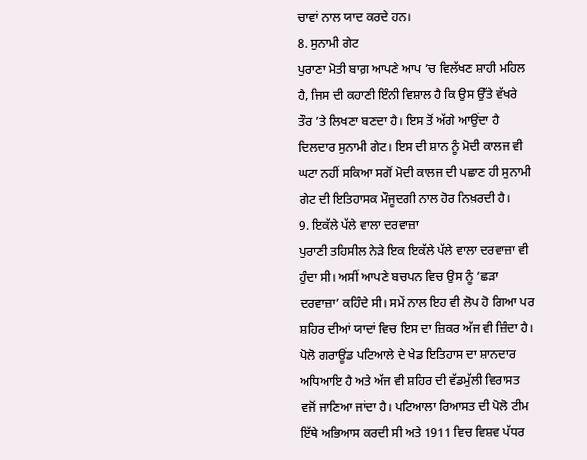ਚਾਵਾਂ ਨਾਲ ਯਾਦ ਕਰਦੇ ਹਨ।
8. ਸੁਨਾਮੀ ਗੇਟ
ਪੁਰਾਣਾ ਮੋਤੀ ਬਾਗ਼ ਆਪਣੇ ਆਪ ’ਚ ਵਿਲੱਖਣ ਸ਼ਾਹੀ ਮਹਿਲ ਹੈ, ਜਿਸ ਦੀ ਕਹਾਣੀ ਇੰਨੀ ਵਿਸ਼ਾਲ ਹੈ ਕਿ ਉਸ ਉੱਤੇ ਵੱਖਰੇ ਤੌਰ ’ਤੇ ਲਿਖਣਾ ਬਣਦਾ ਹੈ। ਇਸ ਤੋਂ ਅੱਗੇ ਆਉਂਦਾ ਹੈ ਦਿਲਦਾਰ ਸੁਨਾਮੀ ਗੇਟ। ਇਸ ਦੀ ਸ਼ਾਨ ਨੂੰ ਮੋਦੀ ਕਾਲਜ ਵੀ ਘਟਾ ਨਹੀਂ ਸਕਿਆ ਸਗੋਂ ਮੋਦੀ ਕਾਲਜ ਦੀ ਪਛਾਣ ਹੀ ਸੁਨਾਮੀ ਗੇਟ ਦੀ ਇਤਿਹਾਸਕ ਮੌਜੂਦਗੀ ਨਾਲ ਹੋਰ ਨਿਖ਼ਰਦੀ ਹੈ।
9. ਇਕੱਲੇ ਪੱਲੇ ਵਾਲਾ ਦਰਵਾਜ਼ਾ
ਪੁਰਾਣੀ ਤਹਿਸੀਲ ਨੇੜੇ ਇਕ ਇਕੱਲੇ ਪੱਲੇ ਵਾਲਾ ਦਰਵਾਜ਼ਾ ਵੀ ਹੁੰਦਾ ਸੀ। ਅਸੀਂ ਆਪਣੇ ਬਚਪਨ ਵਿਚ ਉਸ ਨੂੰ ‘ਛੜਾ ਦਰਵਾਜ਼ਾ’ ਕਹਿੰਦੇ ਸੀ। ਸਮੇਂ ਨਾਲ ਇਹ ਵੀ ਲੋਪ ਹੋ ਗਿਆ ਪਰ ਸ਼ਹਿਰ ਦੀਆਂ ਯਾਦਾਂ ਵਿਚ ਇਸ ਦਾ ਜ਼ਿਕਰ ਅੱਜ ਵੀ ਜ਼ਿੰਦਾ ਹੈ। ਪੋਲੋ ਗਰਾਊਂਡ ਪਟਿਆਲੇ ਦੇ ਖੇਡ ਇਤਿਹਾਸ ਦਾ ਸ਼ਾਨਦਾਰ ਅਧਿਆਇ ਹੈ ਅਤੇ ਅੱਜ ਵੀ ਸ਼ਹਿਰ ਦੀ ਵੱਡਮੁੱਲੀ ਵਿਰਾਸਤ ਵਜੋਂ ਜਾਣਿਆ ਜਾਂਦਾ ਹੈ। ਪਟਿਆਲਾ ਰਿਆਸਤ ਦੀ ਪੋਲੋ ਟੀਮ ਇੱਥੇ ਅਭਿਆਸ ਕਰਦੀ ਸੀ ਅਤੇ 1911 ਵਿਚ ਵਿਸ਼ਵ ਪੱਧਰ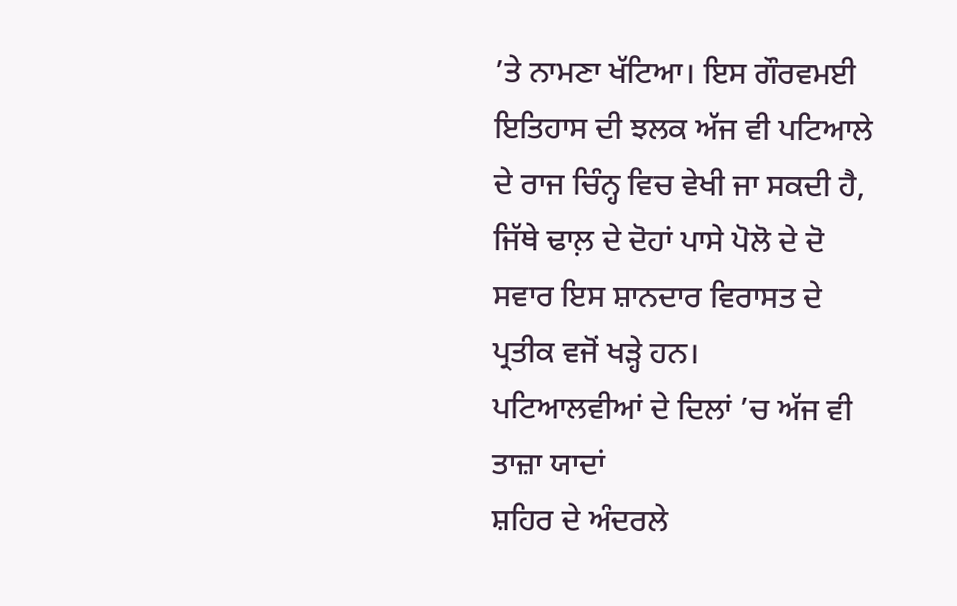’ਤੇ ਨਾਮਣਾ ਖੱਟਿਆ। ਇਸ ਗੌਰਵਮਈ ਇਤਿਹਾਸ ਦੀ ਝਲਕ ਅੱਜ ਵੀ ਪਟਿਆਲੇ ਦੇ ਰਾਜ ਚਿੰਨ੍ਹ ਵਿਚ ਵੇਖੀ ਜਾ ਸਕਦੀ ਹੈ, ਜਿੱਥੇ ਢਾਲ਼ ਦੇ ਦੋਹਾਂ ਪਾਸੇ ਪੋਲੋ ਦੇ ਦੋ ਸਵਾਰ ਇਸ ਸ਼ਾਨਦਾਰ ਵਿਰਾਸਤ ਦੇ ਪ੍ਰਤੀਕ ਵਜੋਂ ਖੜ੍ਹੇ ਹਨ।
ਪਟਿਆਲਵੀਆਂ ਦੇ ਦਿਲਾਂ ’ਚ ਅੱਜ ਵੀ ਤਾਜ਼ਾ ਯਾਦਾਂ
ਸ਼ਹਿਰ ਦੇ ਅੰਦਰਲੇ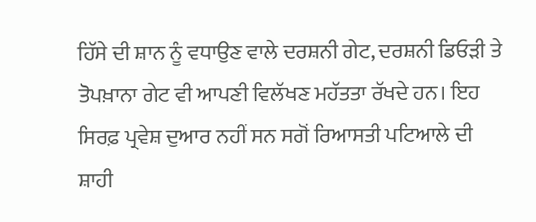ਹਿੱਸੇ ਦੀ ਸ਼ਾਨ ਨੂੰ ਵਧਾਉਣ ਵਾਲੇ ਦਰਸ਼ਨੀ ਗੇਟ, ਦਰਸ਼ਨੀ ਡਿਓੜੀ ਤੇ ਤੋਪਖ਼ਾਨਾ ਗੇਟ ਵੀ ਆਪਣੀ ਵਿਲੱਖਣ ਮਹੱਤਤਾ ਰੱਖਦੇ ਹਨ। ਇਹ ਸਿਰਫ਼ ਪ੍ਰਵੇਸ਼ ਦੁਆਰ ਨਹੀਂ ਸਨ ਸਗੋਂ ਰਿਆਸਤੀ ਪਟਿਆਲੇ ਦੀ ਸ਼ਾਹੀ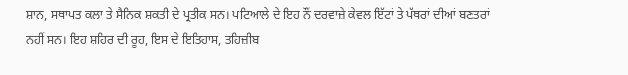ਸ਼ਾਨ, ਸਥਾਪਤ ਕਲਾ ਤੇ ਸੈਨਿਕ ਸ਼ਕਤੀ ਦੇ ਪ੍ਰਤੀਕ ਸਨ। ਪਟਿਆਲੇ ਦੇ ਇਹ ਨੌਂ ਦਰਵਾਜ਼ੇ ਕੇਵਲ ਇੱਟਾਂ ਤੇ ਪੱਥਰਾਂ ਦੀਆਂ ਬਣਤਰਾਂ ਨਹੀਂ ਸਨ। ਇਹ ਸ਼ਹਿਰ ਦੀ ਰੂਹ, ਇਸ ਦੇ ਇਤਿਹਾਸ, ਤਹਿਜ਼ੀਬ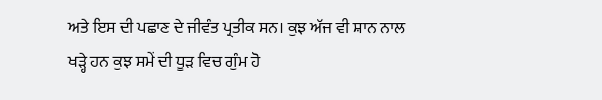ਅਤੇ ਇਸ ਦੀ ਪਛਾਣ ਦੇ ਜੀਵੰਤ ਪ੍ਰਤੀਕ ਸਨ। ਕੁਝ ਅੱਜ ਵੀ ਸ਼ਾਨ ਨਾਲ ਖੜ੍ਹੇ ਹਨ ਕੁਝ ਸਮੇਂ ਦੀ ਧੂੜ ਵਿਚ ਗੁੰਮ ਹੋ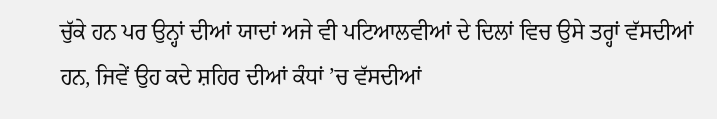ਚੁੱਕੇ ਹਨ ਪਰ ਉਨ੍ਹਾਂ ਦੀਆਂ ਯਾਦਾਂ ਅਜੇ ਵੀ ਪਟਿਆਲਵੀਆਂ ਦੇ ਦਿਲਾਂ ਵਿਚ ਉਸੇ ਤਰ੍ਹਾਂ ਵੱਸਦੀਆਂ ਹਨ, ਜਿਵੇਂ ਉਹ ਕਦੇ ਸ਼ਹਿਰ ਦੀਆਂ ਕੰਧਾਂ ’ਚ ਵੱਸਦੀਆਂ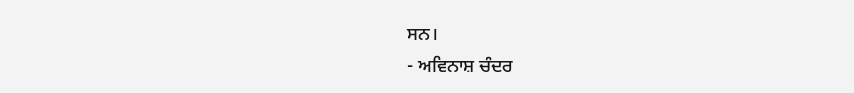ਸਨ।
- ਅਵਿਨਾਸ਼ ਚੰਦਰ